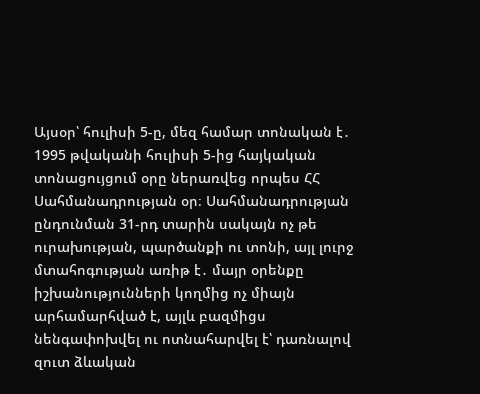Այսօր՝ հուլիսի 5-ը, մեզ համար տոնական է․ 1995 թվականի հուլիսի 5-ից հայկական տոնացույցում օրը ներառվեց որպես ՀՀ Սահմանադրության օր։ Սահմանադրության ընդունման 31-րդ տարին սակայն ոչ թե ուրախության, պարծանքի ու տոնի, այլ լուրջ մտահոգության առիթ է․ մայր օրենքը իշխանությունների կողմից ոչ միայն արհամարհված է, այլև բազմիցս նենգափոխվել ու ոտնահարվել է՝ դառնալով զուտ ձևական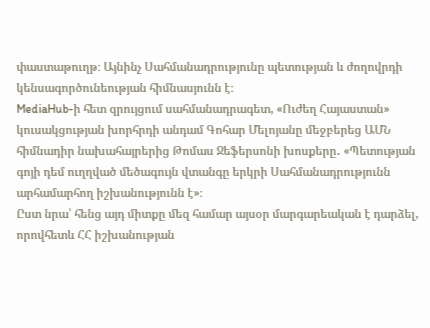փաստաթուղթ։ Այնինչ Սահմանադրությունը պետության և ժողովրդի կենսագործունեության հիմնասյունն է։
MediaHub-ի հետ զրույցում սահմանադրագետ, «Ուժեղ Հայաստան» կուսակցության խորհրդի անդամ Գոհար Մելոյանը մեջբերեց ԱՄՆ հիմնադիր նախահայրերից Թոմաս Ջեֆերսոնի խոսքերը․ «Պետության գոյի դեմ ուղղված մեծագույն վտանգը երկրի Սահմանադրությունն արհամարհող իշխանությունն է»։
Ըստ նրա՝ հենց այդ միտքը մեզ համար այսօր մարգարեական է դարձել, որովհետև ՀՀ իշխանության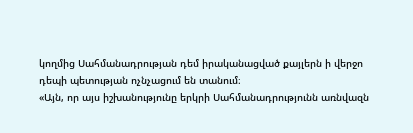կողմից Սահմանադրության դեմ իրականացված քայլերն ի վերջո դեպի պետության ոչնչացում են տանում։
«Այն, որ այս իշխանությունը երկրի Սահմանադրությունն առնվազն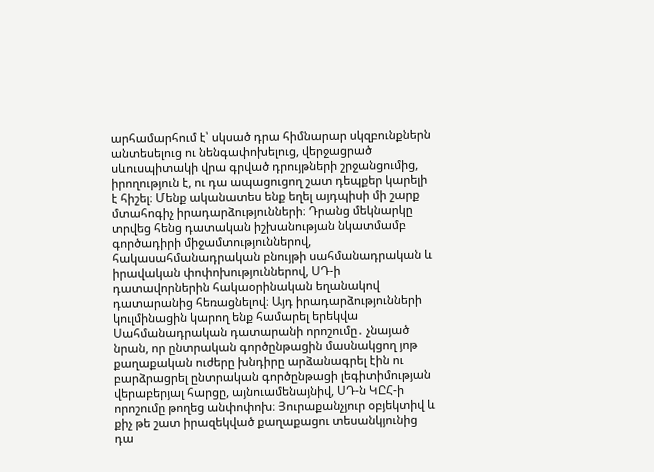արհամարհում է՝ սկսած դրա հիմնարար սկզբունքներն անտեսելուց ու նենգափոխելուց, վերջացրած սևուսպիտակի վրա գրված դրույթների շրջանցումից, իրողություն է, ու դա ապացուցող շատ դեպքեր կարելի է հիշել։ Մենք ականատես ենք եղել այդպիսի մի շարք մտահոգիչ իրադարձությունների։ Դրանց մեկնարկը տրվեց հենց դատական իշխանության նկատմամբ գործադիրի միջամտություններով, հակասահմանադրական բնույթի սահմանադրական և իրավական փոփոխություններով, ՍԴ-ի դատավորներին հակաօրինական եղանակով դատարանից հեռացնելով։ Այդ իրադարձությունների կուլմինացին կարող ենք համարել երեկվա Սահմանադրական դատարանի որոշումը․ չնայած նրան, որ ընտրական գործընթացին մասնակցող յոթ քաղաքական ուժերը խնդիրը արձանագրել էին ու բարձրացրել ընտրական գործընթացի լեգիտիմության վերաբերյալ հարցը, այնուամենայնիվ, ՍԴ-ն ԿԸՀ-ի որոշումը թողեց անփոփոխ։ Յուրաքանչյուր օբյեկտիվ և քիչ թե շատ իրազեկված քաղաքացու տեսանկյունից դա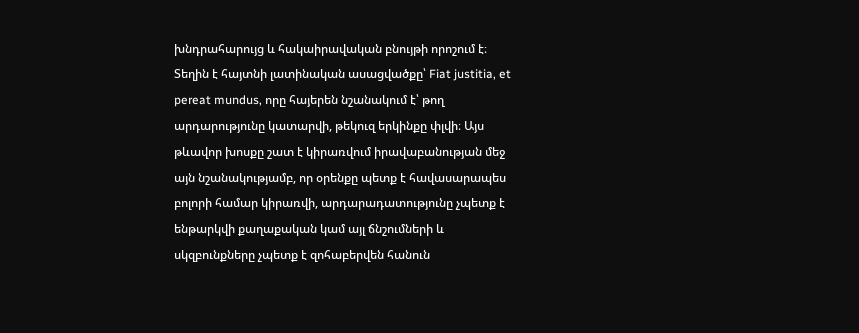խնդրահարույց և հակաիրավական բնույթի որոշում է։ Տեղին է հայտնի լատինական ասացվածքը՝ Fiat justitia, et pereat mundus, որը հայերեն նշանակում է՝ թող արդարությունը կատարվի, թեկուզ երկինքը փլվի։ Այս թևավոր խոսքը շատ է կիրառվում իրավաբանության մեջ այն նշանակությամբ, որ օրենքը պետք է հավասարապես բոլորի համար կիրառվի, արդարադատությունը չպետք է ենթարկվի քաղաքական կամ այլ ճնշումների և սկզբունքները չպետք է զոհաբերվեն հանուն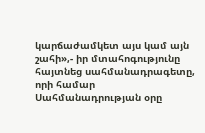կարճաժամկետ այս կամ այն շահի»,- իր մտահոգությունը հայտնեց սահմանադրագետը, որի համար Սահմանադրության օրը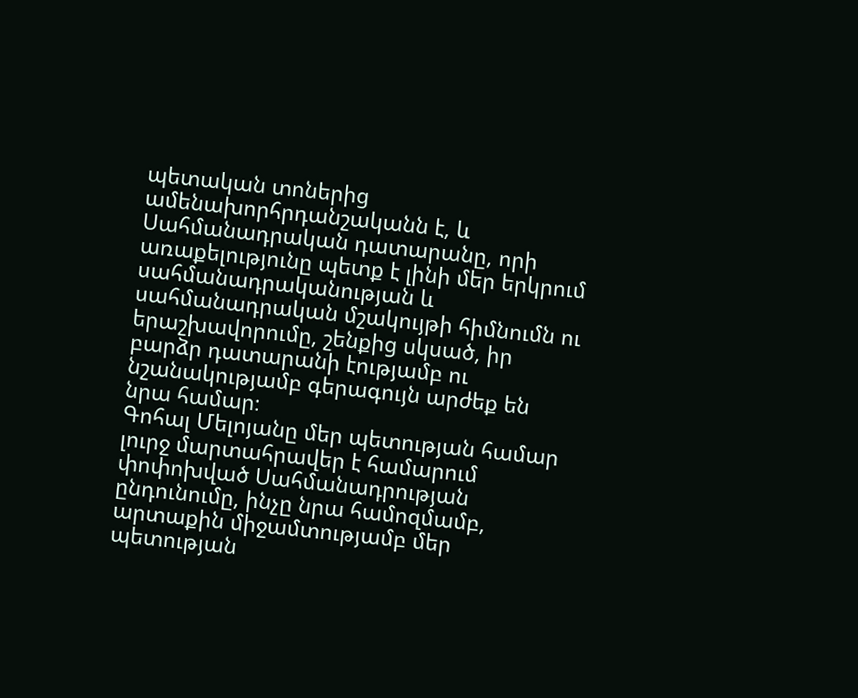պետական տոներից ամենախորհրդանշականն է, և Սահմանադրական դատարանը, որի առաքելությունը պետք է լինի մեր երկրում սահմանադրականության և սահմանադրական մշակույթի հիմնումն ու երաշխավորումը, շենքից սկսած, իր բարձր դատարանի էությամբ ու նշանակությամբ գերագույն արժեք են նրա համար։
Գոհալ Մելոյանը մեր պետության համար լուրջ մարտահրավեր է համարում փոփոխված Սահմանադրության ընդունումը, ինչը նրա համոզմամբ, արտաքին միջամտությամբ մեր պետության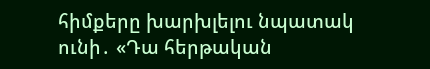հիմքերը խարխլելու նպատակ ունի․ «Դա հերթական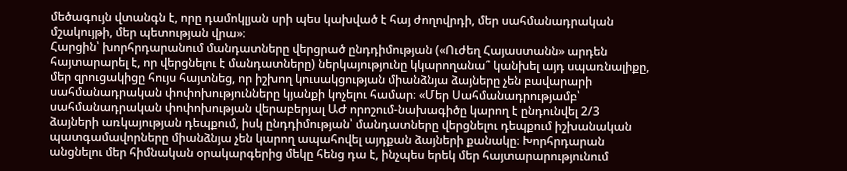մեծագույն վտանգն է, որը դամոկլյան սրի պես կախված է հայ ժողովրդի, մեր սահմանադրական մշակույթի, մեր պետության վրա»։
Հարցին՝ խորհրդարանում մանդատները վերցրած ընդդիմության («Ուժեղ Հայաստանն» արդեն հայտարարել է, որ վերցնելու է մանդատները) ներկայությունը կկարողանա՞ կանխել այդ սպառնալիքը, մեր զրուցակիցը հույս հայտնեց, որ իշխող կուսակցության միանձնյա ձայները չեն բավարարի սահմանադրական փոփոխությունները կյանքի կոչելու համար։ «Մեր Սահմանադրությամբ՝ սահմանադրական փոփոխության վերաբերյալ ԱԺ որոշում-նախագիծը կարող է ընդունվել 2/3 ձայների առկայության դեպքում, իսկ ընդդիմության՝ մանդատները վերցնելու դեպքում իշխանական պատգամավորները միանձնյա չեն կարող ապահովել այդքան ձայների քանակը։ Խորհրդարան անցնելու մեր հիմնական օրակարգերից մեկը հենց դա է, ինչպես երեկ մեր հայտարարությունում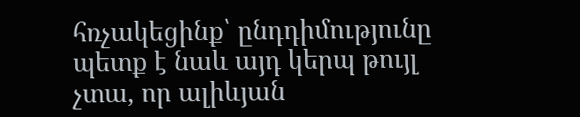հռչակեցինք՝ ընդդիմությունը պետք է նաև այդ կերպ թույլ չտա, որ ալիևյան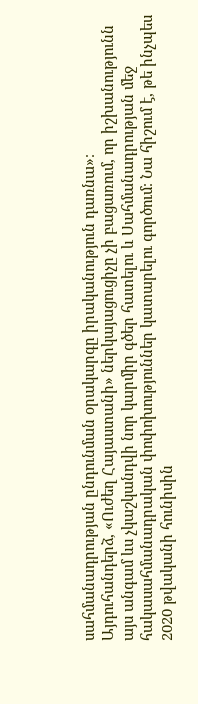սահմանադրության ընդունման օրակարգը իրականություն դառնա»։
Այդուհանդերձ, «Ուժեղ Հայաստանի» ներկայացուցիչը չի բացառում, որ իշխանությունն այս անգամ ևս չկաշկանդվի նոր կարմիր գծեր հատելու և Սահմանադրության մեջ հակասահմանադրական փոփոխություններ կատարելու գործում։ Նա հիշում է, թե ինչպես 2020 թվականի հունիսին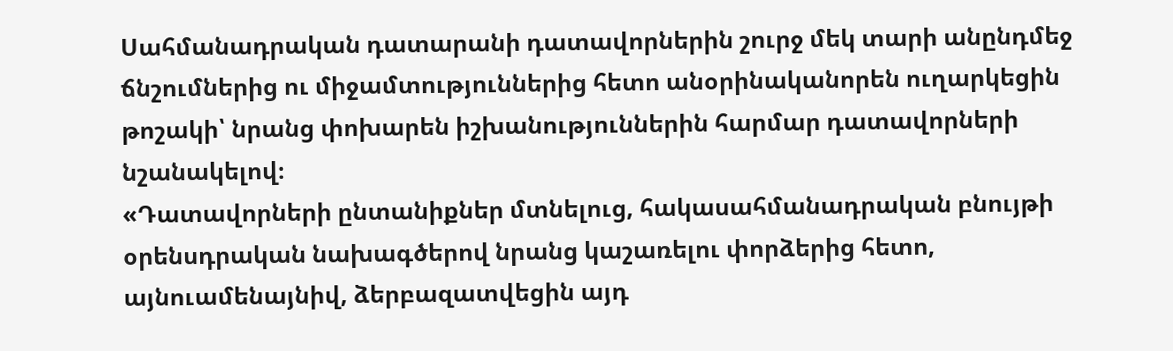Սահմանադրական դատարանի դատավորներին շուրջ մեկ տարի անընդմեջ ճնշումներից ու միջամտություններից հետո անօրինականորեն ուղարկեցին թոշակի՝ նրանց փոխարեն իշխանություններին հարմար դատավորների նշանակելով։
«Դատավորների ընտանիքներ մտնելուց, հակասահմանադրական բնույթի օրենսդրական նախագծերով նրանց կաշառելու փորձերից հետո, այնուամենայնիվ, ձերբազատվեցին այդ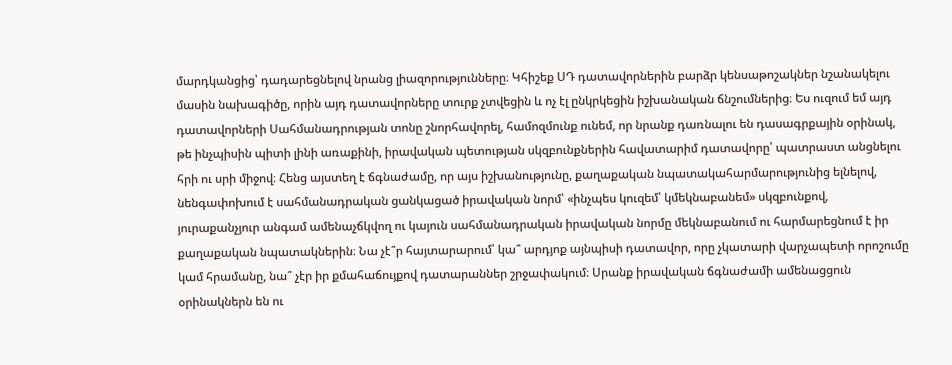մարդկանցից՝ դադարեցնելով նրանց լիազորությունները։ Կհիշեք ՍԴ դատավորներին բարձր կենսաթոշակներ նշանակելու մասին նախագիծը, որին այդ դատավորները տուրք չտվեցին և ոչ էլ ընկրկեցին իշխանական ճնշումներից։ Ես ուզում եմ այդ դատավորների Սահմանադրության տոնը շնորհավորել, համոզմունք ունեմ, որ նրանք դառնալու են դասագրքային օրինակ, թե ինչպիսին պիտի լինի առաքինի, իրավական պետության սկզբունքներին հավատարիմ դատավորը՝ պատրաստ անցնելու հրի ու սրի միջով։ Հենց այստեղ է ճգնաժամը, որ այս իշխանությունը, քաղաքական նպատակահարմարությունից ելնելով, նենգափոխում է սահմանադրական ցանկացած իրավական նորմ՝ «ինչպես կուզեմ՝ կմեկնաբանեմ» սկզբունքով, յուրաքանչյուր անգամ ամենաչճկվող ու կայուն սահմանադրական իրավական նորմը մեկնաբանում ու հարմարեցնում է իր քաղաքական նպատակներին։ Նա չէ՞ր հայտարարում՝ կա՞ արդյոք այնպիսի դատավոր, որը չկատարի վարչապետի որոշումը կամ հրամանը, նա՞ չէր իր քմահաճույքով դատարաններ շրջափակում։ Սրանք իրավական ճգնաժամի ամենացցուն օրինակներն են ու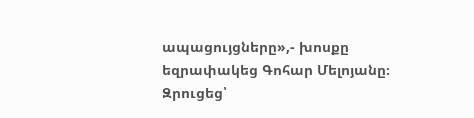ապացույցները»,- խոսքը եզրափակեց Գոհար Մելոյանը։
Զրուցեց՝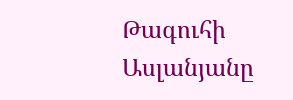Թագուհի Ասլանյանը